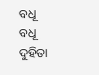ବଧୂ
ବଧୂ
ଦୁହିତା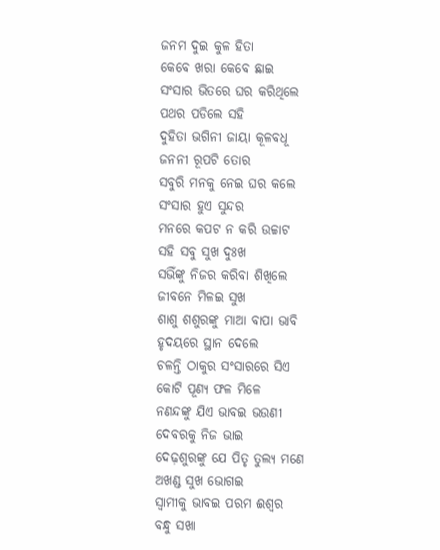ଜନମ ଦୁଇ କୁଳ ହିତା
କେବେ ଖରା କେବେ ଛାଇ
ସଂସାର ଭିତରେ ଘର କରିଥିଲେ
ପଥର ପଡିଲେ ସହି
ଦୁହିତା ଭଗିନୀ ଜାୟା କୂଳବଧୂ
ଜନନୀ ରୂପଟି ତୋର
ସବୁରି ମନକୁ ନେଇ ଘର କଲେ
ସଂସାର ହୁଏ ସୁନ୍ଦର
ମନରେ କପଟ ନ କରି ଉଚ୍ଚାଟ
ସହି ସବୁ ସୁଖ ଦୁଃଖ
ସଭିଁଙ୍କୁ ନିଜର କରିବା ଶିଖିଲେ
ଜୀବନେ ମିଳଇ ସୁଖ
ଶାଶୁ ଶଶୁରଙ୍କୁ ମାଆ ବାପା ଭାବି
ହୃଦୟରେ ସ୍ଥାନ ଦେଲେ
ଚଳନ୍ତି ଠାକୁର ସଂସାରରେ ସିଏ
କୋଟି ପୂଣ୍ୟ ଫଳ ମିଳେ
ନଣନ୍ଦଙ୍କୁ ଯିଏ ଭାବଇ ଭଉଣୀ
ଦେବରକୁ ନିଜ ଭାଇ
ଦେଢ଼ଶୁରଙ୍କୁ ଯେ ପିତୃ ତୁଲ୍ୟ ମଣେ
ଅଖଣ୍ଡ ସୁଖ ଭୋଗଇ
ସ୍ଵାମୀକୁ ଭାବଇ ପରମ ଈଶ୍ଵର
ବନ୍ଧୁ ସଖା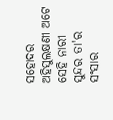ସହୋଦର
ଅହିସୁଲକ୍ଷଣୀ ଅଟେ ସେହି ନାରୀ
ସୁନ୍ଦର ତା'ର ସଂସାର